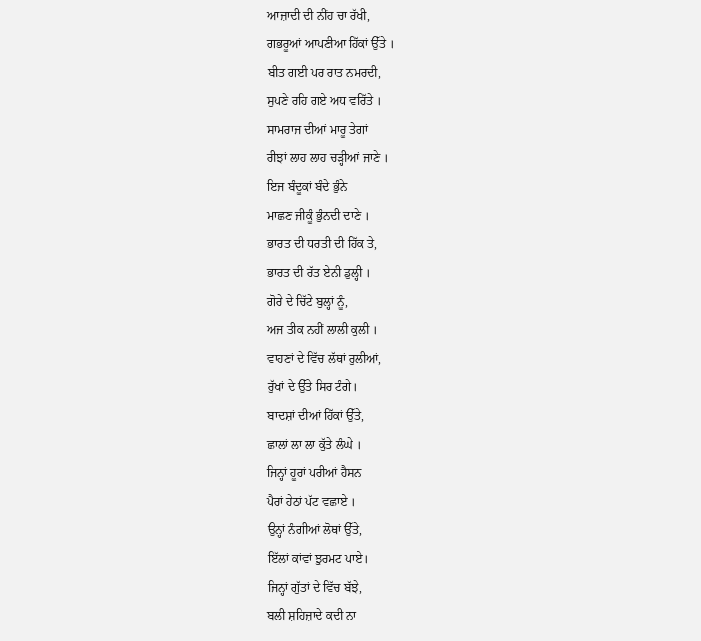ਆਜ਼ਾਦੀ ਦੀ ਨੀਂਹ ਚਾ ਰੱਖੀ,
ਗਭਰੂਆਂ ਆਪਣੀਆ ਹਿੱਕਾਂ ਉੱਤੇ ।
ਬੀਤ ਗਈ ਪਰ ਰਾਤ ਨਮਰਦੀ,
ਸੁਪਣੇ ਰਹਿ ਗਏ ਅਧ ਵਰਿੱਤੇ ।
ਸਾਮਰਾਜ ਦੀਆਂ ਮਾਰੂ ਤੇਗਾਂ
ਰੀਝਾਂ ਲਾਹ ਲਾਹ ਚੜ੍ਹੀਆਂ ਜਾਣੇ ।
ਇਜ ਬੰਦੂਕਾਂ ਬੰਦੇ ਭੁੰਨੇ
ਮਾਛਣ ਜੀਕੂੰ ਭੁੰਨਦੀ ਦਾਣੇ ।
ਭਾਰਤ ਦੀ ਧਰਤੀ ਦੀ ਹਿੱਕ ਤੇ,
ਭਾਰਤ ਦੀ ਰੱਤ ਏਨੀ ਡੁਲ੍ਹੀ ।
ਗੋਰੇ ਦੇ ਚਿੱਟੇ ਬੁਲ੍ਹਾਂ ਨੂੰ,
ਅਜ ਤੀਕ ਨਹੀਂ ਲਾਲੀ ਕੁਲੀ ।
ਵਾਹਣਾਂ ਦੇ ਵਿੱਚ ਲੱਥਾਂ ਰੁਲੀਆਂ,
ਰੁੱਖਾਂ ਦੇ ਉੱਤੇ ਸਿਰ ਟੰਗੇ।
ਬਾਦਸ਼ਾਂ ਦੀਆਂ ਹਿੱਕਾਂ ਉੱਤੇ,
ਛਾਲਾਂ ਲਾ ਲਾ ਕੁੱਤੇ ਲੰਘੇ ।
ਜਿਨ੍ਹਾਂ ਹੂਰਾਂ ਪਰੀਆਂ ਹੈਸਨ
ਪੈਰਾਂ ਹੇਠਾਂ ਪੱਟ ਵਛਾਏ ।
ਉਨ੍ਹਾਂ ਨੰਗੀਆਂ ਲੋਥਾਂ ਉੱਤੇ,
ਇੱਲਾਂ ਕਾਂਵਾਂ ਝੁਰਮਟ ਪਾਏ।
ਜਿਨ੍ਹਾਂ ਗੁੱਤਾਂ ਦੇ ਵਿੱਚ ਬੱਝੇ,
ਬਲੀ ਸ਼ਹਿਜ਼ਾਦੇ ਕਦੀ ਨਾ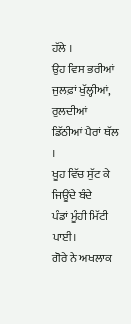ਹੱਲੇ ।
ਉਹ ਵਿਸ ਭਰੀਆਂ ਜੁਲਫ਼ਾਂ ਖੁੱਲ੍ਹੀਆਂ,
ਰੁਲਦੀਆਂ ਡਿੱਠੀਆਂ ਪੈਰਾਂ ਥੱਲ ।
ਖੂਹ ਵਿੱਚ ਸੁੱਟ ਕੇ ਜਿਊਂਦੇ ਬੰਦੇ
ਪੰਡਾਂ ਮੂੰਹੀ ਮਿੱਟੀ ਪਾਈ।
ਗੋਰੇ ਨੇ ਅਖਲਾਕ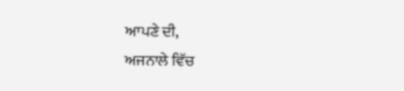ਆਪਣੇ ਦੀ,
ਅਜਨਾਲੇ ਵਿੱਚ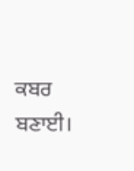ਕਬਰ ਬਣਾਈ।